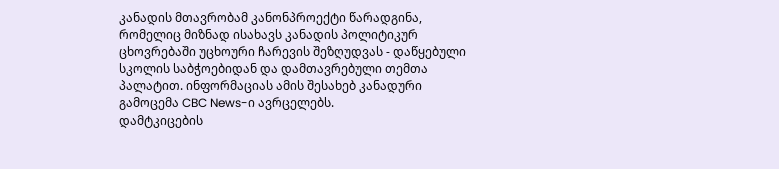კანადის მთავრობამ კანონპროექტი წარადგინა, რომელიც მიზნად ისახავს კანადის პოლიტიკურ ცხოვრებაში უცხოური ჩარევის შეზღუდვას - დაწყებული სკოლის საბჭოებიდან და დამთავრებული თემთა პალატით. ინფორმაციას ამის შესახებ კანადური გამოცემა CBC News-ი ავრცელებს.
დამტკიცების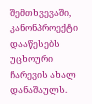შემთხვევაში, კანონპროექტი დააწესებს უცხოური ჩარევის ახალ დანაშაულს.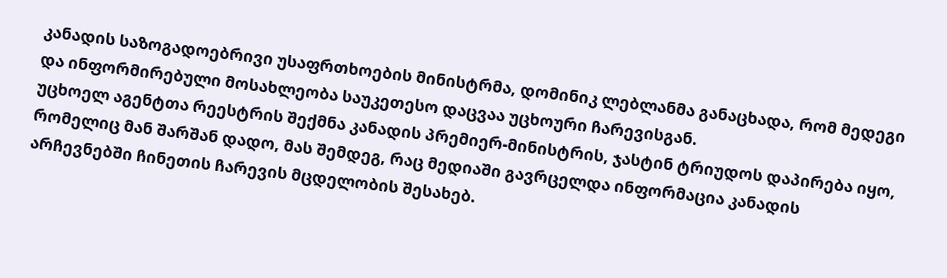კანადის საზოგადოებრივი უსაფრთხოების მინისტრმა, დომინიკ ლებლანმა განაცხადა, რომ მედეგი და ინფორმირებული მოსახლეობა საუკეთესო დაცვაა უცხოური ჩარევისგან.
უცხოელ აგენტთა რეესტრის შექმნა კანადის პრემიერ-მინისტრის, ჯასტინ ტრიუდოს დაპირება იყო, რომელიც მან შარშან დადო, მას შემდეგ, რაც მედიაში გავრცელდა ინფორმაცია კანადის არჩევნებში ჩინეთის ჩარევის მცდელობის შესახებ.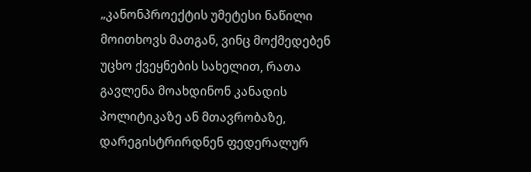„კანონპროექტის უმეტესი ნაწილი მოითხოვს მათგან, ვინც მოქმედებენ უცხო ქვეყნების სახელით, რათა გავლენა მოახდინონ კანადის პოლიტიკაზე ან მთავრობაზე, დარეგისტრირდნენ ფედერალურ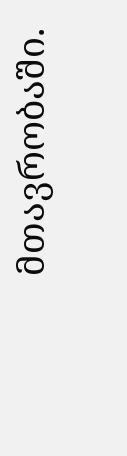მთავრობაში.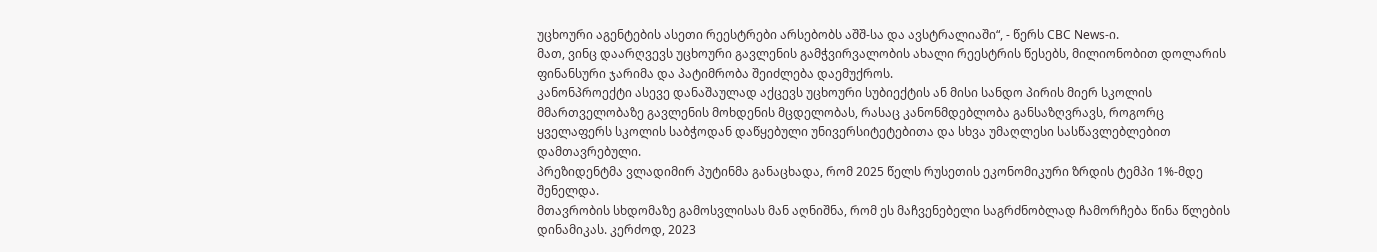უცხოური აგენტების ასეთი რეესტრები არსებობს აშშ-სა და ავსტრალიაში“, - წერს CBC News-ი.
მათ, ვინც დაარღვევს უცხოური გავლენის გამჭვირვალობის ახალი რეესტრის წესებს, მილიონობით დოლარის ფინანსური ჯარიმა და პატიმრობა შეიძლება დაემუქროს.
კანონპროექტი ასევე დანაშაულად აქცევს უცხოური სუბიექტის ან მისი სანდო პირის მიერ სკოლის მმართველობაზე გავლენის მოხდენის მცდელობას, რასაც კანონმდებლობა განსაზღვრავს, როგორც ყველაფერს სკოლის საბჭოდან დაწყებული უნივერსიტეტებითა და სხვა უმაღლესი სასწავლებლებით დამთავრებული.
პრეზიდენტმა ვლადიმირ პუტინმა განაცხადა, რომ 2025 წელს რუსეთის ეკონომიკური ზრდის ტემპი 1%-მდე შენელდა.
მთავრობის სხდომაზე გამოსვლისას მან აღნიშნა, რომ ეს მაჩვენებელი საგრძნობლად ჩამორჩება წინა წლების დინამიკას. კერძოდ, 2023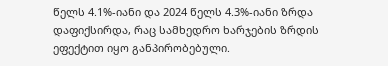წელს 4.1%-იანი და 2024 წელს 4.3%-იანი ზრდა დაფიქსირდა, რაც სამხედრო ხარჯების ზრდის ეფექტით იყო განპირობებული.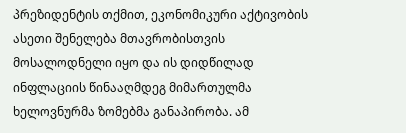პრეზიდენტის თქმით, ეკონომიკური აქტივობის ასეთი შენელება მთავრობისთვის მოსალოდნელი იყო და ის დიდწილად ინფლაციის წინააღმდეგ მიმართულმა ხელოვნურმა ზომებმა განაპირობა. ამ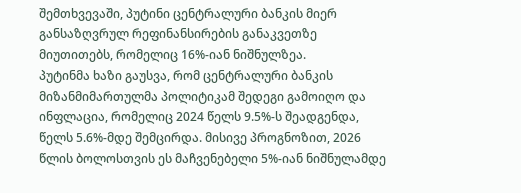შემთხვევაში, პუტინი ცენტრალური ბანკის მიერ განსაზღვრულ რეფინანსირების განაკვეთზე მიუთითებს, რომელიც 16%-იან ნიშნულზეა.
პუტინმა ხაზი გაუსვა, რომ ცენტრალური ბანკის მიზანმიმართულმა პოლიტიკამ შედეგი გამოიღო და ინფლაცია, რომელიც 2024 წელს 9.5%-ს შეადგენდა, წელს 5.6%-მდე შემცირდა. მისივე პროგნოზით, 2026 წლის ბოლოსთვის ეს მაჩვენებელი 5%-იან ნიშნულამდე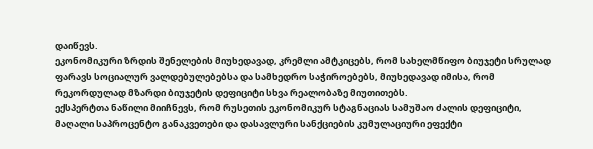დაიწევს.
ეკონომიკური ზრდის შენელების მიუხედავად, კრემლი ამტკიცებს, რომ სახელმწიფო ბიუჯეტი სრულად ფარავს სოციალურ ვალდებულებებსა და სამხედრო საჭიროებებს, მიუხედავად იმისა, რომ რეკორდულად მზარდი ბიუჯეტის დეფიციტი სხვა რეალობაზე მიუთითებს.
ექსპერტთა ნაწილი მიიჩნევს, რომ რუსეთის ეკონომიკურ სტაგნაციას სამუშაო ძალის დეფიციტი, მაღალი საპროცენტო განაკვეთები და დასავლური სანქციების კუმულაციური ეფექტი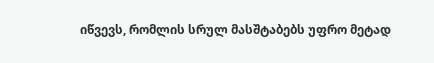იწვევს, რომლის სრულ მასშტაბებს უფრო მეტად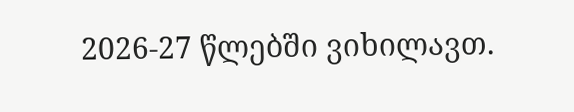2026-27 წლებში ვიხილავთ.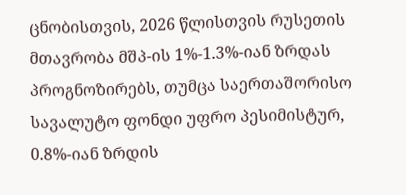ცნობისთვის, 2026 წლისთვის რუსეთის მთავრობა მშპ-ის 1%-1.3%-იან ზრდას პროგნოზირებს, თუმცა საერთაშორისო სავალუტო ფონდი უფრო პესიმისტურ, 0.8%-იან ზრდის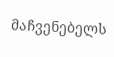მაჩვენებელს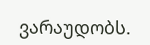ვარაუდობს.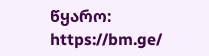წყარო: https://bm.ge/